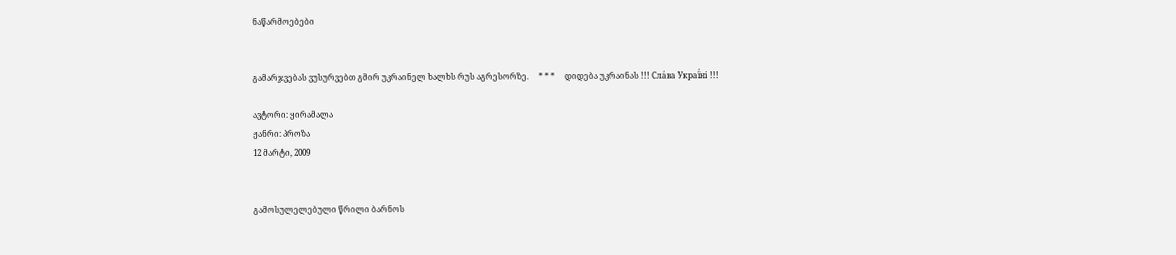ნაწარმოებები


გამარჯვებას ვუსურვებთ გმირ უკრაინელ ხალხს რუს აგრესორზე.     * * *     დიდება უკრაინას !!! Сла́ва Украї́ні !!!

ავტორი: ყირამალა
ჟანრი: პროზა
12 მარტი, 2009


გამოსულელებული წრილი ბარნოს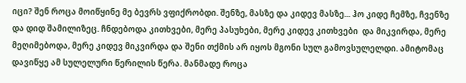იცი? შენ როცა მოიწყინე მე ბევრს ვფიქრობდი. შენზე, მასზე და კიდევ მასზე... ჰო კიდე ჩემზე, ჩვენზე და დიდ შამილიზეც. ჩნდებოდა კითხვები, მერე პასუხები, მერე კიდევ კითხვები  და მიკვირდა, მერე მეღიმებოდა, მერე კიდევ მიკვირდა და შენი თქმის არ იყოს მგონი სულ გამოვსულელდი. ამიტომაც დავიწყე ამ სულელური წერილის წერა. მანმადე როცა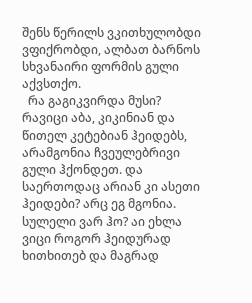შენს წერილს ვკითხულობდი ვფიქრობდი, ალბათ ბარნოს სხვანაირი ფორმის გული აქვსთქო.
  რა გაგიკვირდა მუსი? რავიცი აბა, კიკინიან და წითელ კეტებიან ჰეიდებს, არამგონია ჩვეულებრივი გული ჰქონდეთ. და საერთოდაც არიან კი ასეთი ჰეიდები? არც ეგ მგონია. სულელი ვარ ჰო? აი ეხლა ვიცი როგორ ჰეიდურად ხითხითებ და მაგრად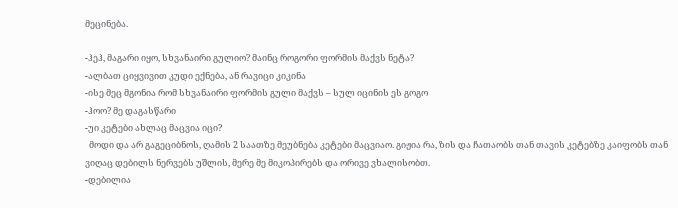მეცინება.

-ჰეჰ, მაგარი იყო, სხვანაირი გულიო? მაინც როგორი ფორმის მაქვს ნეტა?
-ალბათ ციყვივით კუდი ექნება, ან რავიცი კიკინა
-ისე მეც მგონია რომ სხვანაირი ფორმის გული მაქვს – სულ იცინის ეს გოგო
-ჰოო? მე დაგასწარი
-უი კეტები ახლაც მაცვია იცი?
  მოდი და არ გაგეციბნოს, ღამის 2 საათზე მეუბნება კეტები მაცვიაო. გიჟია რა, ზის და ჩათაობს თან თავის კეტებზე კაიფობს თან ვიღაც დებილს ნერვებს უშლის, მერე მე მიკოპირებს და ორივე ვხალისობთ.
-დებილია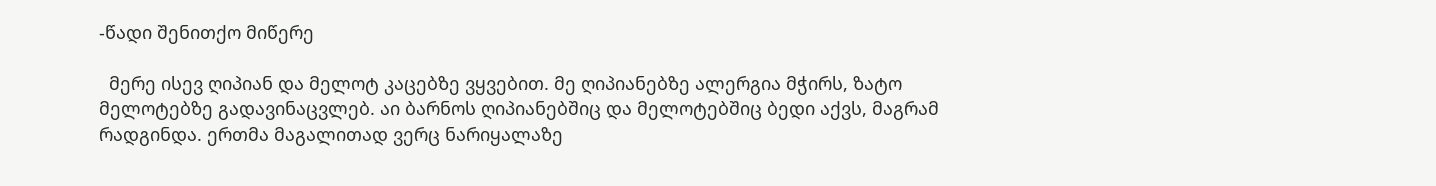-წადი შენითქო მიწერე

  მერე ისევ ღიპიან და მელოტ კაცებზე ვყვებით. მე ღიპიანებზე ალერგია მჭირს, ზატო მელოტებზე გადავინაცვლებ. აი ბარნოს ღიპიანებშიც და მელოტებშიც ბედი აქვს, მაგრამ რადგინდა. ერთმა მაგალითად ვერც ნარიყალაზე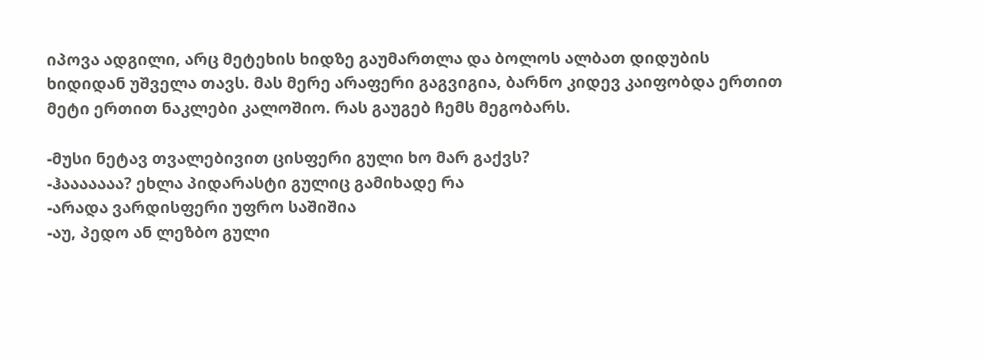იპოვა ადგილი, არც მეტეხის ხიდზე გაუმართლა და ბოლოს ალბათ დიდუბის ხიდიდან უშველა თავს. მას მერე არაფერი გაგვიგია, ბარნო კიდევ კაიფობდა ერთით მეტი ერთით ნაკლები კალოშიო. რას გაუგებ ჩემს მეგობარს.

-მუსი ნეტავ თვალებივით ცისფერი გული ხო მარ გაქვს?
-ჰააააააა? ეხლა პიდარასტი გულიც გამიხადე რა
-არადა ვარდისფერი უფრო საშიშია
-აუ, პედო ან ლეზბო გული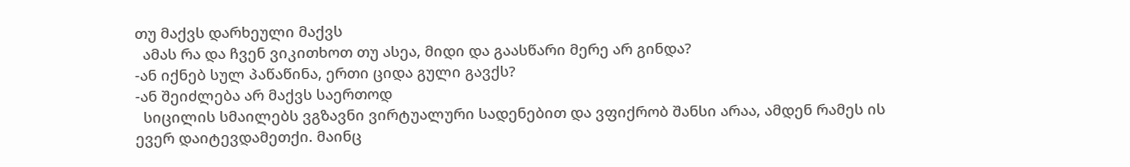თუ მაქვს დარხეული მაქვს
  ამას რა და ჩვენ ვიკითხოთ თუ ასეა, მიდი და გაასწარი მერე არ გინდა?
-ან იქნებ სულ პაწაწინა, ერთი ციდა გული გავქს?
-ან შეიძლება არ მაქვს საერთოდ
  სიცილის სმაილებს ვგზავნი ვირტუალური სადენებით და ვფიქრობ შანსი არაა, ამდენ რამეს ის ევერ დაიტევდამეთქი. მაინც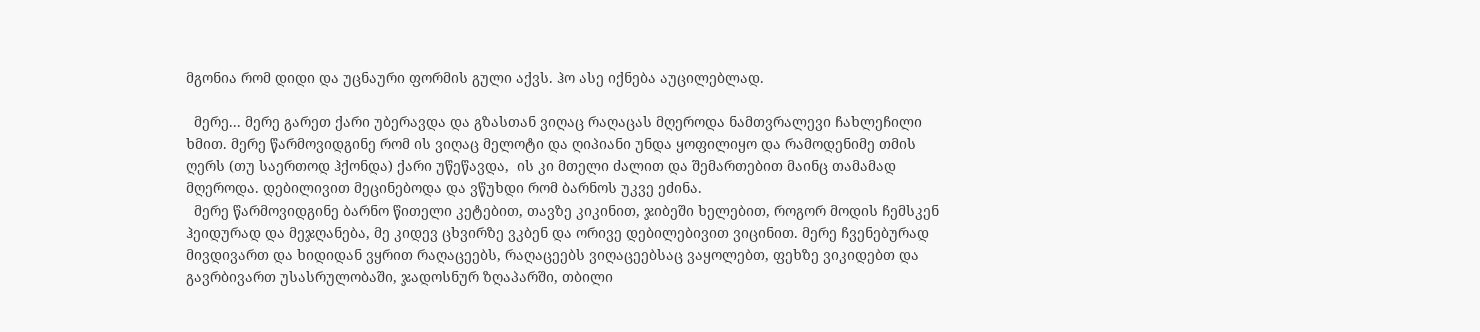მგონია რომ დიდი და უცნაური ფორმის გული აქვს. ჰო ასე იქნება აუცილებლად.

  მერე... მერე გარეთ ქარი უბერავდა და გზასთან ვიღაც რაღაცას მღეროდა ნამთვრალევი ჩახლეჩილი ხმით. მერე წარმოვიდგინე რომ ის ვიღაც მელოტი და ღიპიანი უნდა ყოფილიყო და რამოდენიმე თმის ღერს (თუ საერთოდ ჰქონდა) ქარი უწეწავდა,  ის კი მთელი ძალით და შემართებით მაინც თამამად მღეროდა. დებილივით მეცინებოდა და ვწუხდი რომ ბარნოს უკვე ეძინა.
  მერე წარმოვიდგინე ბარნო წითელი კეტებით, თავზე კიკინით, ჯიბეში ხელებით, როგორ მოდის ჩემსკენ ჰეიდურად და მეჯღანება, მე კიდევ ცხვირზე ვკბენ და ორივე დებილებივით ვიცინით. მერე ჩვენებურად მივდივართ და ხიდიდან ვყრით რაღაცეებს, რაღაცეებს ვიღაცეებსაც ვაყოლებთ, ფეხზე ვიკიდებთ და  გავრბივართ უსასრულობაში, ჯადოსნურ ზღაპარში, თბილი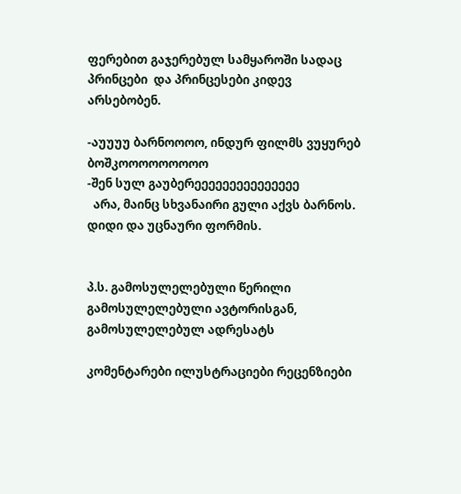ფერებით გაჯერებულ სამყაროში სადაც პრინცები  და პრინცესები კიდევ არსებობენ.

-აუუუუ ბარნოოოო, ინდურ ფილმს ვუყურებ ბოშკოოოოოოოოო
-შენ სულ გაუბერეეეეეეეეეეეეეეე
  არა, მაინც სხვანაირი გული აქვს ბარნოს. დიდი და უცნაური ფორმის.


პ.ს. გამოსულელებული წერილი გამოსულელებული ავტორისგან, გამოსულელებულ ადრესატს

კომენტარები ილუსტრაციები რეცენზიები